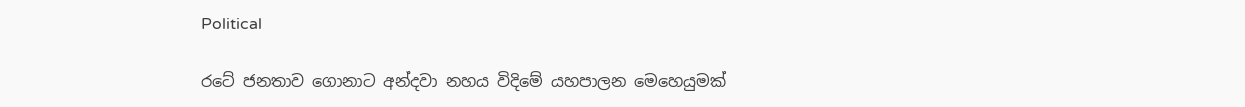Political

රටේ ජනතාව ගොනාට අන්දවා නහය විදිමේ යහපාලන මෙහෙයුමක්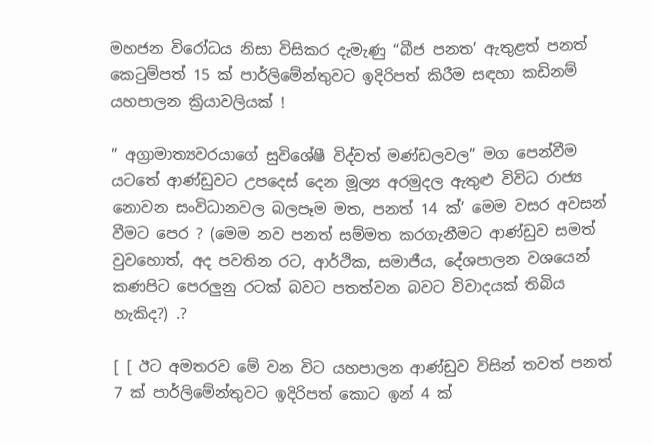මහජන විරෝධය නිසා විසිකර දැමැණු “බීජ පනත’ ඇතුළත් පනත් කෙටුම්පත් 15 ක්‌ පාර්ලිමේන්තුවට ඉදිරිපත් කිරීම සඳහා කඩිනම් යහපාලන ක්‍රියාවලියක්‌ !

” අග්‍රාමාත්‍යවරයාගේ සුවිශේෂී විද්වත් මණ්‌ඩලවල” මග පෙන්වීම යටතේ ආණ්‌ඩුවට උපදෙස්‌ දෙන මූල්‍ය අරමුදල ඇතුළු විවිධ රාජ්‍ය නොවන සංවිධානවල බලපෑම මත, පනත් 14 ක්‌’ මෙම වසර අවසන් වීමට පෙර ? (මෙම නව පනත් සම්මත කරගැනීමට ආණ්‌ඩුව සමත් වුවහොත්, අද පවතින රට, ආර්ථික, සමාජීය, දේශපාලන වශයෙන් කණපිට පෙරලුනු රටක්‌ බවට පතත්වන බවට විවාදයක්‌ තිබිය හැකිද?) .?

[ [ ඊට අමතරව මේ වන විට යහපාලන ආණ්‌ඩුව විසින් තවත් පනත් 7 ක්‌ පාර්ලිමේන්තුවට ඉදිරිපත් කොට ඉන් 4 ක්‌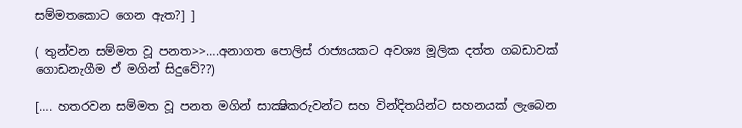සම්මතකොට ගෙන ඇත?] ]

( තුන්වන සම්මත වූ පනත>>….අනාගත පොලිස්‌ රාජ්‍යයකට අවශ්‍ය මූලික දත්ත ගබඩාවක්‌ ගොඩනැගීම ඒ මගින් සිදුවේ??)

[…. හතරවන සම්මත වූ පනත මගින් සාක්‍ෂිකරුවන්ට සහ වින්දිතයින්ට සහනයක්‌ ලැබෙන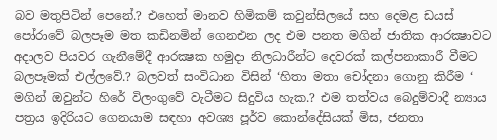බව මතුපිටින් පෙනේ.? එහෙත් මානව හිමිකම් කවුන්සිලයේ සහ දෙමළ ඩයස්‌ පෝරාවේ බලපෑම මත කඩිනමින් ගෙනඑන ලද එම පනත මගින් ජාතික ආරක්‍ෂාවට අදාලව පියවර ගැනීමේදී ආරක්‍ෂක හමුදා නිලධාරීන්ට දෙවරක්‌ කල්පනාකාරී වීමට බලපෑමක්‌ එල්ලවේ.? බලවත් සංවිධාන විසින් ‘හිතා මතා චෝදනා ගොනු කිරීම ‘ මගින් ඔවුන්ට හිරේ විලංගුවේ වැටීමට සිදුවිය හැක.? එම තත්වය බෙදුම්වාදී න්‍යාය පත්‍රය ඉදිරියට ගෙනයාම සඳහා අවශ්‍ය පූර්ව කොන්දේසියක්‌ මිස, ජනතා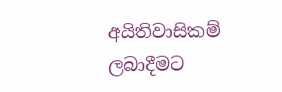අයිතිවාසිකම් ලබාදීමට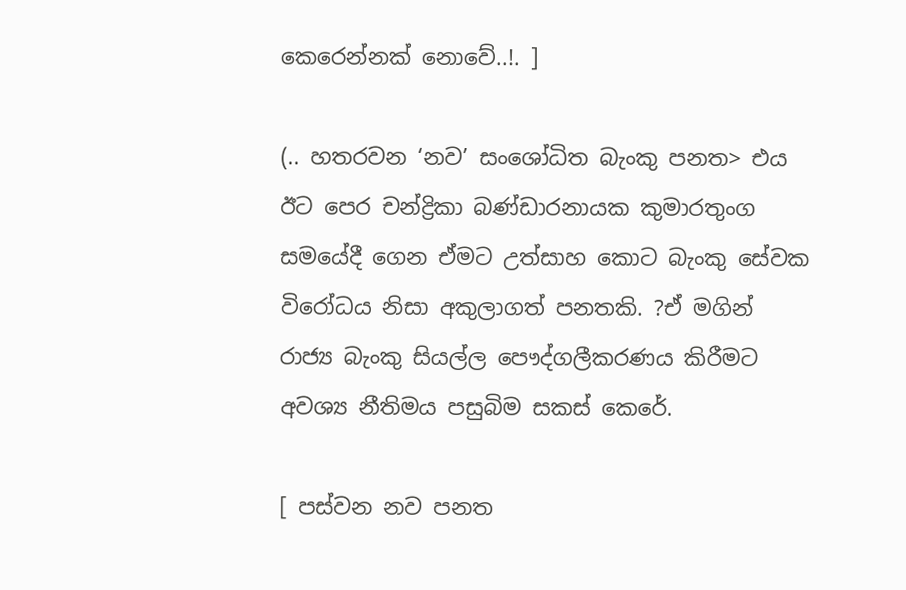කෙරෙන්නක්‌ නොවේ..!. ]

(.. හතරවන ‘නව’ සංශෝධිත බැංකු පනත> එය ඊට පෙර චන්ද්‍රිකා බණ්‌ඩාරනායක කුමාරතුංග සමයේදී ගෙන ඒමට උත්සාහ කොට බැංකු සේවක විරෝධය නිසා අකුලාගත් පනතකි. ?ඒ මගින් රාජ්‍ය බැංකු සියල්ල පෞද්ගලීකරණය කිරීමට අවශ්‍ය නීතිමය පසුබිම සකස්‌ කෙරේ.

[ පස්‌වන නව පනත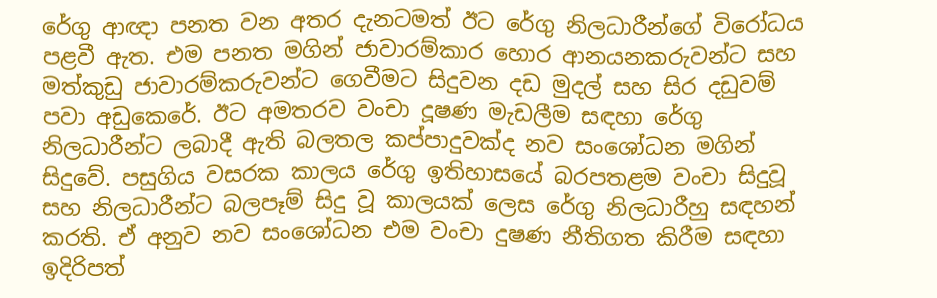රේගු ආඥා පනත වන අතර දැනටමත් ඊට රේගු නිලධාරීන්ගේ විරෝධය පළවී ඇත. එම පනත මගින් ජාවාරම්කාර හොර ආනයනකරුවන්ට සහ මත්කුඩු ජාවාරම්කරුවන්ට ගෙවීමට සිදුවන දඩ මුදල් සහ සිර දඩුවම් පවා අඩුකෙරේ. ඊට අමතරව වංචා දූෂණ මැඩලීම සඳහා රේගු නිලධාරීන්ට ලබාදී ඇති බලතල කප්පාදුවක්‌ද නව සංශෝධන මගින් සිදුවේ. පසුගිය වසරක කාලය රේගු ඉතිහාසයේ බරපතළම වංචා සිදුවූ සහ නිලධාරීන්ට බලපෑම් සිදු වූ කාලයක්‌ ලෙස රේගු නිලධාරීහු සඳහන් කරති. ඒ අනුව නව සංශෝධන එම වංචා දුෂණ නීතිගත කිරීම සඳහා ඉදිරිපත්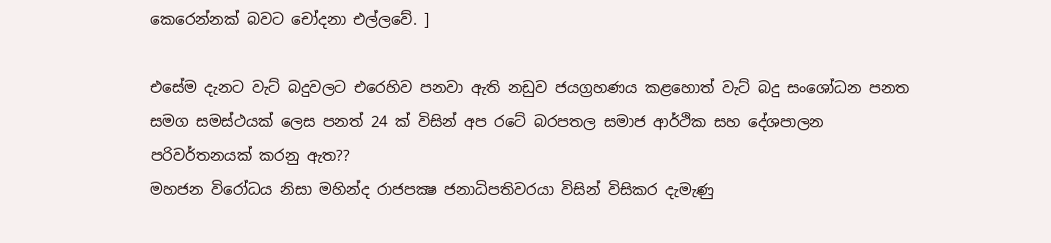කෙරෙන්නක්‌ බවට චෝදනා එල්ලවේ. ]

එසේම දැනට වැට්‌ බදුවලට එරෙහිව පනවා ඇති නඩුව ජයග්‍රහණය කළහොත් වැට්‌ බදු සංශෝධන පනත සමග සමස්‌ථයක්‌ ලෙස පනත් 24 ක්‌ විසින් අප රටේ බරපතල සමාජ ආර්ථික සහ දේශපාලන පරිවර්තනයක්‌ කරනු ඇත??
මහජන විරෝධය නිසා මහින්ද රාජපක්‍ෂ ජනාධිපතිවරයා විසින් විසිකර දැමැණු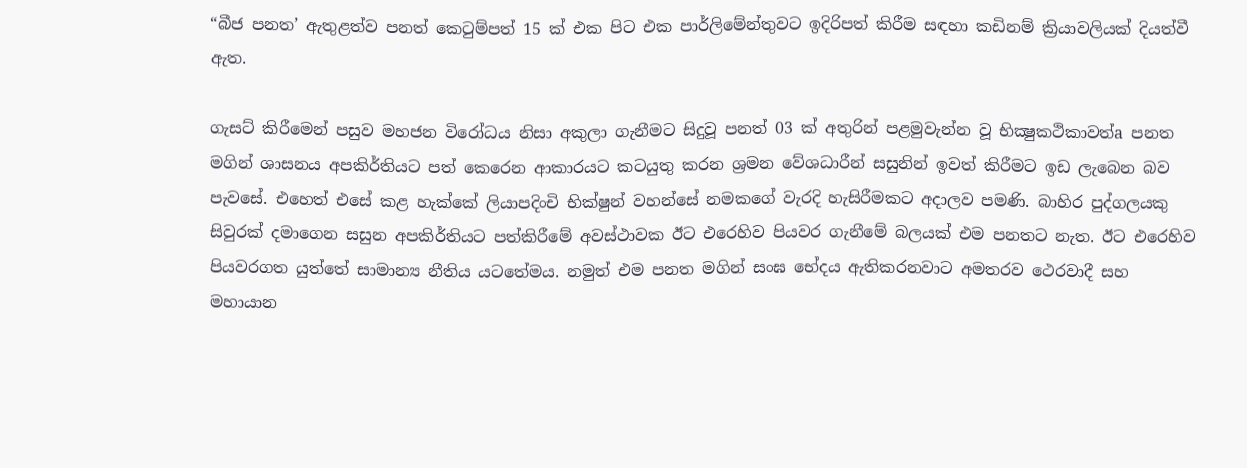“බීජ පනත’ ඇතුළත්ව පනත් කෙටුම්පත් 15 ක්‌ එක පිට එක පාර්ලිමේන්තුවට ඉදිරිපත් කිරීම සඳහා කඩිනම් ක්‍රියාවලියක්‌ දියත්වී ඇත.

ගැසට්‌ කිරීමෙන් පසුව මහජන විරෝධය නිසා අකුලා ගැනීමට සිදුවූ පනත් 03 ක්‌ අතුරින් පළමුවැන්න වූ භික්‍ෂුකථිකාවත්a පනත මගින් ශාසනය අපකිර්තියට පත් කෙරෙන ආකාරයට කටයුතු කරන ශ්‍රමන වේශධාරීන් සසුනින් ඉවත් කිරීමට ඉඩ ලැබෙන බව පැවසේ. එහෙත් එසේ කළ හැක්‌කේ ලියාපදිංචි භික්‌ෂුන් වහන්සේ නමකගේ වැරදි හැසිරීමකට අදාලව පමණි. බාහිර පුද්ගලයකු සිවුරක්‌ දමාගෙන සසුන අපකිර්තියට පත්කිරීමේ අවස්‌ථාවක ඊට එරෙහිව පියවර ගැනීමේ බලයක්‌ එම පනතට නැත. ඊට එරෙහිව පියවරගත යුත්තේ සාමාන්‍ය නීතිය යටතේමය. නමුත් එම පනත මගින් සංඝ භේදය ඇතිකරනවාට අමතරව ථෙරවාදී සහ මහායාන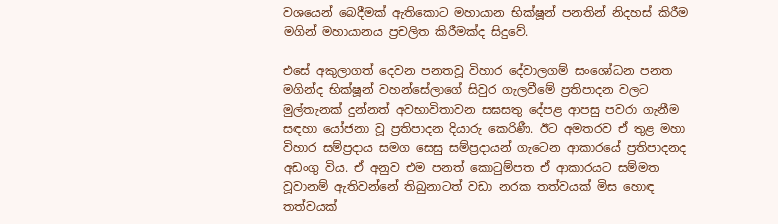වශයෙන් බෙදීමක්‌ ඇතිකොට මහායාන භික්‌ෂූන් පනතින් නිදහස්‌ කිරීම මගින් මහායානය ප්‍රචලිත කිරීමක්‌ද සිදුවේ.

එසේ අකුලාගත් දෙවන පනතවූ විහාර දේවාලගම් සංශෝධන පනත මගින්ද භික්‌ෂූන් වහන්සේලාගේ සිවුර ගැලවීමේ ප්‍රතිපාදන වලට මුල්තැනක්‌ දුන්නත් අවභාවිතාවන සඝසතු දේපළ ආපසු පවරා ගැනීම සඳහා යෝජනා වූ ප්‍රතිපාදන දියාරු කෙරිණී. ඊට අමතරව ඒ තුළ මහා විහාර සම්ප්‍රදාය සමග සෙසු සම්ප්‍රදායන් ගැටෙන ආකාරයේ ප්‍රතිපාදනද අඩංගු විය. ඒ අනුව එම පනත් කොටුම්පත ඒ ආකාරයට සම්මත වූවානම් ඇතිවන්නේ තිබුනාටත් වඩා නරක තත්වයක්‌ මිස හොඳ තත්වයක්‌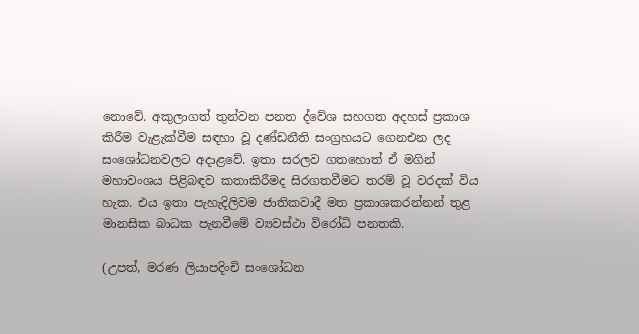නොවේ. අකුලාගත් තුන්වන පනත ද්වේශ සහගත අදහස්‌ ප්‍රකාශ කිරීම වැළැක්‌වීම සඳහා වූ දණ්‌ඩනීති සංග්‍රහයට ගෙනඑන ලද සංශෝධනවලට අදාළවේ. ඉතා සරලව ගතහොත් ඒ මගින් මහාවංශය පිළිබඳව කතාකිරීමද සිරගතවීමට තරම් වූ වරදක්‌ විය හැක. එය ඉතා පැහැදිලිවම ජාතිකවාදී මත ප්‍රකාශකරන්නන් තුළ මානසික බාධක පැනවීමේ ව්‍යවස්‌ථා විරෝධි පනතකි.

(උපත්, මරණ ලියාපදිංචි සංශෝධන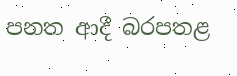පනත ආදී බරපතළ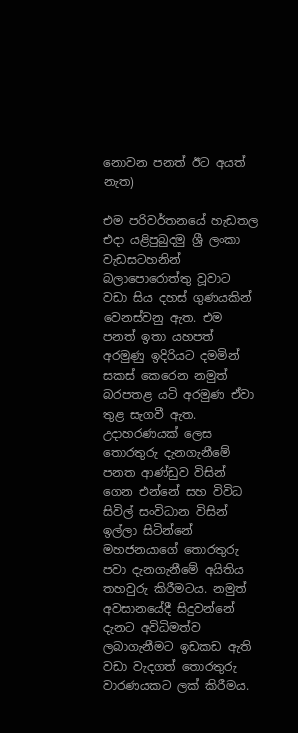නොවන පනත් ඊට අයත් නැත)

එම පරිවර්තනයේ හැඩතල එදා යළිපුබුදමු ශ්‍රී ලංකා වැඩසටහනින් බලාපොරොත්තු වූවාට වඩා සිය දහස්‌ ගුණයකින් වෙනස්‌වනු ඇත. එම පනත් ඉතා යහපත් අරමුණු ඉදිරියට දමමින් සකස්‌ කෙරෙන නමුත් බරපතළ යටි අරමුණ ඒවා තුළ සැගවී ඇත. උදාහරණයක්‌ ලෙස තොරතුරු දැනගැනීමේ පනත ආණ්‌ඩුව විසින් ගෙන එන්නේ සහ විවිධ සිවිල් සංවිධාන විසින් ඉල්ලා සිටින්නේ මහජනයාගේ තොරතුරු පවා දැනගැනීමේ අයිතිය තහවුරු කිරීමටය. නමුත් අවසානයේදී සිදුවන්නේ දැනට අවිධිමත්ව ලබාගැනීමට ඉඩකඩ ඇති වඩා වැදගත් තොරතුරු වාරණයකට ලක්‌ කිරීමය.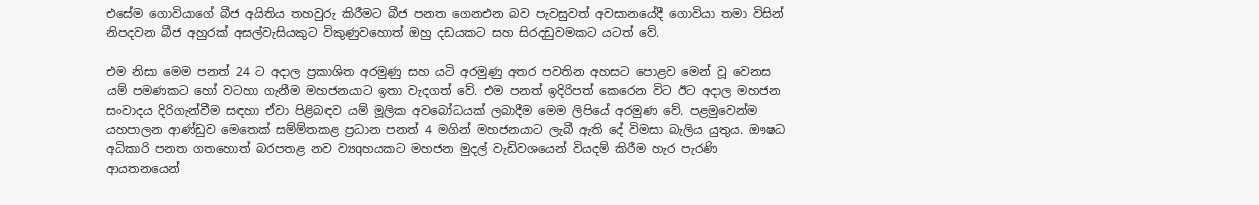එසේම ගොවියාගේ බීජ අයිතිය තහවුරු කිරීමට බීජ පනත ගෙනඑන බව පැවසුවත් අවසානයේදී ගොවියා තමා විසින් නිපදවන බීජ අහුරක්‌ අසල්වැසියකුට විකුණුවහොත් ඔහු දඩයකට සහ සිරදඩුවමකට යටත් වේ.

එම නිසා මෙම පනත් 24 ට අදාල ප්‍රකාශිත අරමුණු සහ යටි අරමුණු අතර පවතින අහසට පොළව මෙන් වූ වෙනස යම් පමණකට හෝ වටහා ගැනීම මහජනයාට ඉතා වැදගත් වේ. එම පනත් ඉදිරිපත් කෙරෙන විට ඊට අදාල මහජන සංවාදය දිරිගැන්වීම සඳහා ඒවා පිළිබඳව යම් මූලික අවබෝධයක්‌ ලබාදීම මෙම ලිපියේ අරමුණ වේ. පළමුවෙන්ම යහපාලන ආණ්‌ඩුව මෙතෙක්‌ සම්ම්තකළ ප්‍රධාන පනත් 4 මගින් මහජනයාට ලැබී ඇති දේ විමසා බැලිය යුතුය. ඖෂධ අධිකාරි පනත ගතහොත් බරපතළ නව ව්‍යqහයකට මහජන මුදල් වැඩිවශයෙන් වියදම් කිරීම හැර පැරණි ආයතනයෙන්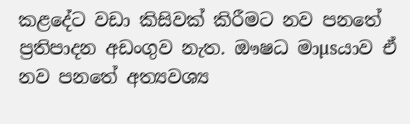කළදේට වඩා කිසිවක්‌ කිරීමට නව පනතේ ප්‍රතිපාදන අඩංගුව නැත. ඖෂධ මාµsයාව ඒ නව පනතේ අත්‍යවශ්‍ය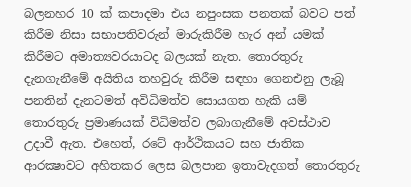බලනහර 10 ක්‌ කපාදමා එය නපුංසක පනතක්‌ බවට පත් කිරීම නිසා සභාපතිවරුන් මාරුකිරීම හැර අන් යමක්‌ කිරීමට අමාත්‍යවරයාටද බලයක්‌ නැත. තොරතුරු දැනගැනීමේ අයිතිය තහවුරු කිරීම සඳහා ගෙනඑනු ලැබූ පනතින් දැනටමත් අවිධිමත්ව සොයගත හැකි යම් තොරතුරු ප්‍රමාණයක්‌ විධිමත්ව ලබාගැනීමේ අවස්‌ථාව උදාවී ඇත. එහෙත්, රටේ ආර්ථිකයට සහ ජාතික ආරක්‍ෂාවට අහිතකර ලෙස බලපාන ඉතාවැදගත් තොරතුරු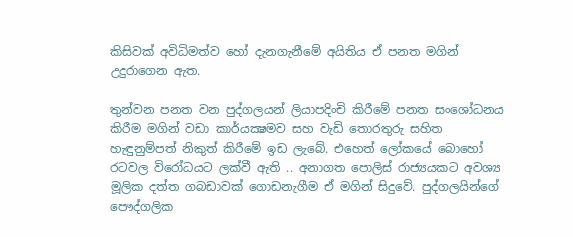කිසිවක්‌ අවිධිමත්ව හෝ දැනගැනීමේ අයිතිය ඒ පනත මගින් උදුරාගෙන ඇත.

තුන්වන පනත වන පුද්ගලයන් ලියාපදිංචි කිරීමේ පනත සංශෝධනය කිරීම මගින් වඩා කාර්යක්‍ෂමව සහ වැඩි තොරතුරු සහිත හැඳුනුම්පත් නිකුත් කිරීමේ ඉඩ ලැබේ. එහෙත් ලෝකයේ බොහෝ රටවල විරෝධයට ලක්‌වී ඇති .. අනාගත පොලිස්‌ රාජ්‍යයකට අවශ්‍ය මූලික දත්ත ගබඩාවක්‌ ගොඩනැගීම ඒ මගින් සිදුවේ. පුද්ගලයින්ගේ පෞද්ගලික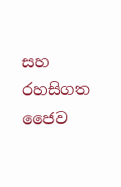සහ රහසිගත ජෛව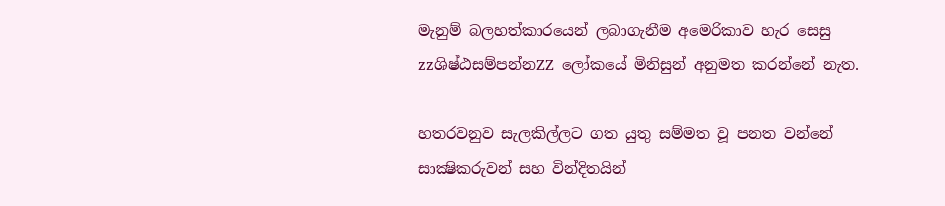මැනුම් බලහත්කාරයෙන් ලබාගැනීම අමෙරිකාව හැර සෙසු zzශිෂ්ඨසම්පන්නZZ ලෝකයේ මිනිසුන් අනුමත කරන්නේ නැත.

හතරවනුව සැලකිල්ලට ගත යුතු සම්මත වූ පනත වන්නේ සාක්‍ෂිකරුවන් සහ වින්දිතයින්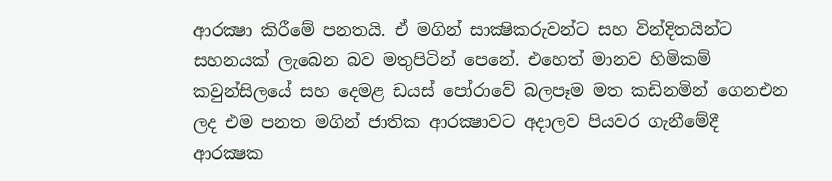ආරක්‍ෂා කිරීමේ පනතයි. ඒ මගින් සාක්‍ෂිකරුවන්ට සහ වින්දිතයින්ට සහනයක්‌ ලැබෙන බව මතුපිටින් පෙනේ. එහෙත් මානව හිමිකම් කවුන්සිලයේ සහ දෙමළ ඩයස්‌ පෝරාවේ බලපෑම මත කඩිනමින් ගෙනඑන ලද එම පනත මගින් ජාතික ආරක්‍ෂාවට අදාලව පියවර ගැනීමේදී ආරක්‍ෂක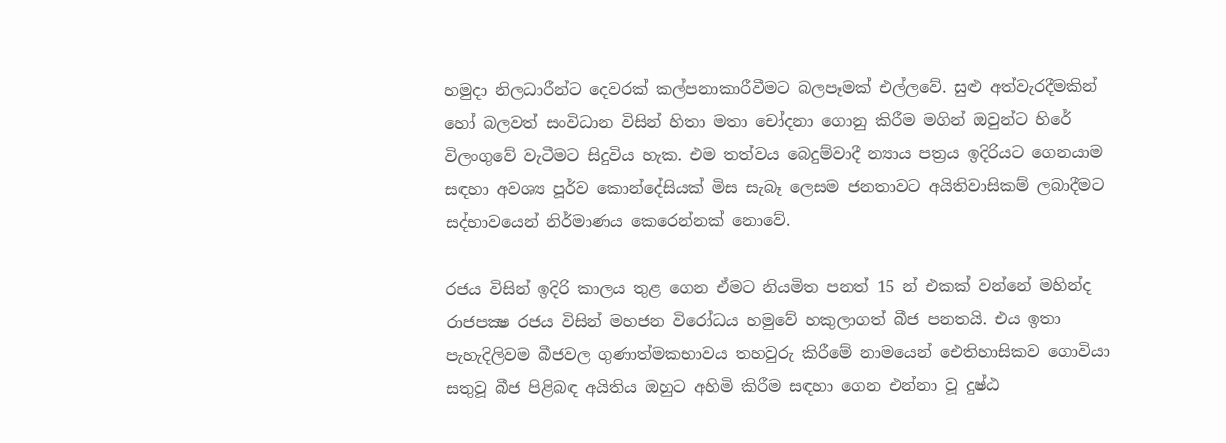හමුදා නිලධාරීන්ට දෙවරක්‌ කල්පනාකාරීවීමට බලපෑමක්‌ එල්ලවේ. සුළු අත්වැරදීමකින් හෝ බලවත් සංවිධාන විසින් හිතා මතා චෝදනා ගොනු කිරීම මගින් ඔවුන්ට හිරේ විලංගුවේ වැටීමට සිදුවිය හැක. එම තත්වය බෙදුම්වාදී න්‍යාය පත්‍රය ඉදිරියට ගෙනයාම සඳහා අවශ්‍ය පූර්ව කොන්දේසියක්‌ මිස සැබෑ ලෙසම ජනතාවට අයිතිවාසිකම් ලබාදීමට සද්භාවයෙන් නිර්මාණය කෙරෙන්නක්‌ නොවේ.

රජය විසින් ඉදිරි කාලය තුළ ගෙන ඒමට නියමිත පනත් 15 න් එකක්‌ වන්නේ මහින්ද රාජපක්‍ෂ රජය විසින් මහජන විරෝධය හමුවේ හකුලාගත් බීජ පනතයි. එය ඉතා පැහැදිලිවම බීජවල ගුණාත්මකභාවය තහවුරු කිරීමේ නාමයෙන් ඓතිහාසිකව ගොවියා සතුවූ බීජ පිළිබඳ අයිතිය ඔහුට අහිමි කිරීම සඳහා ගෙන එන්නා වූ දුෂ්ඨ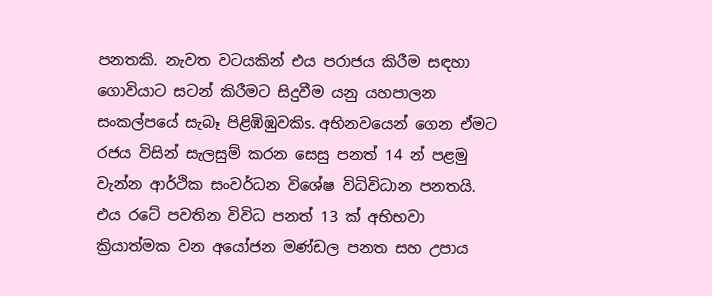පනතකි. නැවත වටයකින් එය පරාජය කිරීම සඳහා ගොවියාට සටන් කිරීමට සිදුවීම යනු යහපාලන සංකල්පයේ සැබෑ පිළිඹිඹුවකිs. අභිනවයෙන් ගෙන ඒමට රජය විසින් සැලසුම් කරන සෙසු පනත් 14 න් පළමු වැන්න ආර්ථික සංවර්ධන විශේෂ විධිවිධාන පනතයි. එය රටේ පවතින විවිධ පනත් 13 ක්‌ අභිභවා ක්‍රියාත්මක වන අයෝජන මණ්‌ඩල පනත සහ උපාය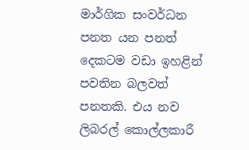මාර්ගික සංවර්ධන පනත යන පනත් දෙකටම වඩා ඉහළින් පවතින බලවත් පනතකි. එය නව ලිබරල් කොල්ලකාරී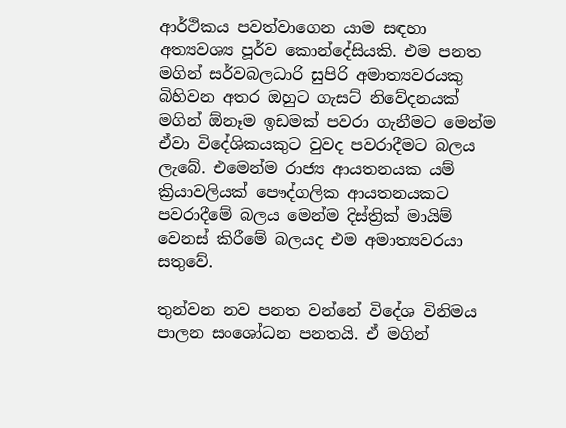ආර්ථිකය පවත්වාගෙන යාම සඳහා අත්‍යවශ්‍ය පූර්ව කොන්දේසියකි. එම පනත මගින් සර්වබලධාරි සුපිරි අමාත්‍යවරයකු බිහිවන අතර ඔහුට ගැසට්‌ නිවේදනයක්‌ මගින් ඕනෑම ඉඩමක්‌ පවරා ගැනීමට මෙන්ම ඒවා විදේශිකයකුට වුවද පවරාදීමට බලය ලැබේ. එමෙන්ම රාජ්‍ය ආයතනයක යම් ක්‍රියාවලියක්‌ පෞද්ගලික ආයතනයකට පවරාදීමේ බලය මෙන්ම දිස්‌ත්‍රික්‌ මායිම් වෙනස්‌ කිරීමේ බලයද එම අමාත්‍යවරයා සතුවේ.

තුන්වන නව පනත වන්නේ විදේශ විනිමය පාලන සංශෝධන පනතයි. ඒ මගින්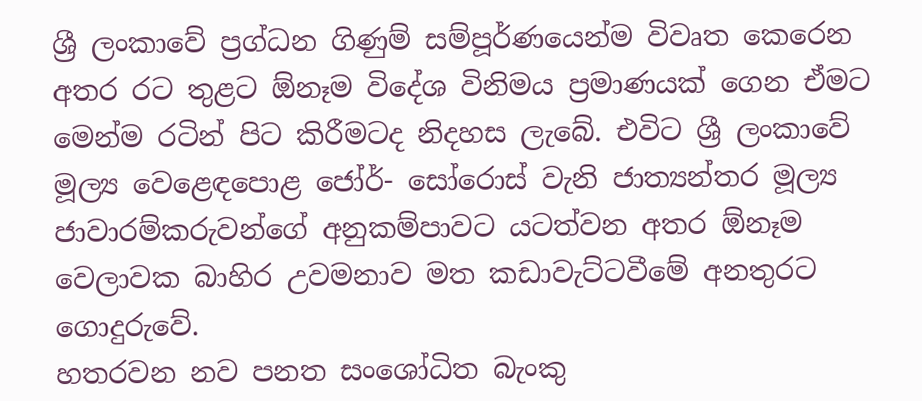ශ්‍රී ලංකාවේ ප්‍රග්ධන ගිණුම් සම්පූර්ණයෙන්ම විවෘත කෙරෙන අතර රට තුළට ඕනෑම විදේශ විනිමය ප්‍රමාණයක්‌ ගෙන ඒමට මෙන්ම රටින් පිට කිරීමටද නිදහස ලැබේ. එවිට ශ්‍රී ලංකාවේ මූල්‍ය වෙළෙඳපොළ ජෝර්- සෝරොස්‌ වැනි ජාත්‍යන්තර මූල්‍ය ජාවාරම්කරුවන්ගේ අනුකම්පාවට යටත්වන අතර ඕනෑම වෙලාවක බාහිර උවමනාව මත කඩාවැට්‌ටවීමේ අනතුරට ගොදුරුවේ.
හතරවන නව පනත සංශෝධිත බැංකු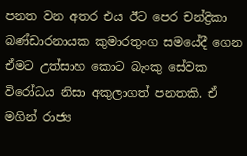පනත වන අතර එය ඊට පෙර චන්ද්‍රිකා බණ්‌ඩාරනායක කුමාරතුංග සමයේදී ගෙන ඒමට උත්සාහ කොට බැංකු සේවක විරෝධය නිසා අකුලාගත් පනතකි. ඒ මගින් රාජ්‍ය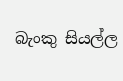බැංකු සියල්ල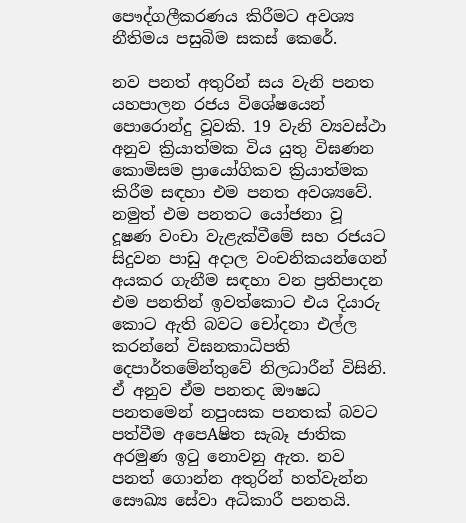පෞද්ගලීකරණය කිරීමට අවශ්‍ය නීතිමය පසුබිම සකස්‌ කෙරේ.

නව පනත් අතුරින් සය වැනි පනත යහපාලන රජය විශේෂයෙන් පොරොන්දු වූවකි. 19 වැනි ව්‍යවස්‌ථා අනුව ක්‍රියාත්මක විය යුතු විඝණන කොමිසම ප්‍රායෝගිකව ක්‍රියාත්මක කිරීම සඳහා එම පනත අවශ්‍යවේ. නමුත් එම පනතට යෝජනා වූ දූෂණ වංචා වැළැක්‌වීමේ සහ රජයට සිදුවන පාඩු අදාල වංචනිකයන්ගෙන් අයකර ගැනීම සඳහා වන ප්‍රතිපාදන එම පනතින් ඉවත්කොට එය දියාරු කොට ඇති බවට චෝදනා එල්ල කරන්නේ විඝනකාධිපති දෙපාර්තමේන්තුවේ නිලධාරීන් විසිනි. ඒ අනුව ඒම පනතද ඖෂධ පනතමෙන් නපුංසක පනතක්‌ බවට පත්වීම අපෙAෂිත සැබෑ ජාතික අරමුණ ඉටු නොවනු ඇත. නව පනත් ගොන්න අතුරින් හත්වැන්න සෞඛ්‍ය සේවා අධිකාරී පනතයි.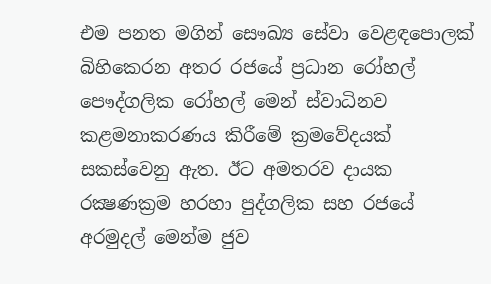එම පනත මගින් සෞඛ්‍ය සේවා වෙළඳපොලක්‌ බිහිකෙරන අතර රජයේ ප්‍රධාන රෝහල් පෞද්ගලික රෝහල් මෙන් ස්‌වාධිනව කළමනාකරණය කිරීමේ ක්‍රමවේදයක්‌ සකස්‌වෙනු ඇත. ඊට අමතරව දායක රක්‍ෂණක්‍රම හරහා පුද්ගලික සහ රජයේ අරමුදල් මෙන්ම ජුව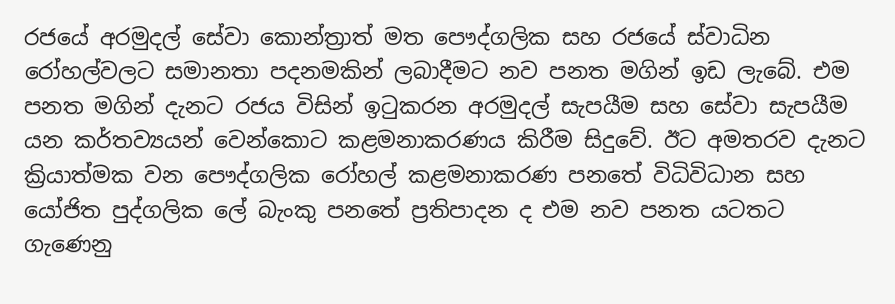රජයේ අරමුදල් සේවා කොන්ත්‍රාත් මත පෞද්ගලික සහ රජයේ ස්‌වාධින රෝහල්වලට සමානතා පදනමකින් ලබාදීමට නව පනත මගින් ඉඩ ලැබේ. එම පනත මගින් දැනට රජය විසින් ඉටුකරන අරමුදල් සැපයීම සහ සේවා සැපයීම යන කර්තව්‍යයන් වෙන්කොට කළමනාකරණය කිරීම සිදුවේ. ඊට අමතරව දැනට ක්‍රියාත්මක වන පෞද්ගලික රෝහල් කළමනාකරණ පනතේ විධිවිධාන සහ යෝජිත පුද්ගලික ලේ බැංකු පනතේ ප්‍රතිපාදන ද එම නව පනත යටතට ගැණෙනු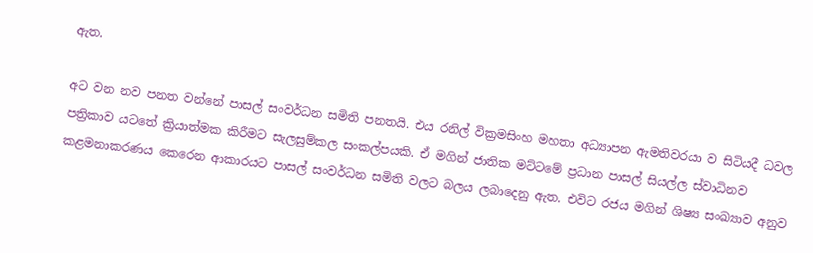ඇත.

අට වන නව පනත වන්නේ පාසල් සංවර්ධන සමිති පනතයි. එය රනිල් වික්‍රමසිංහ මහතා අධ්‍යාපන ඇමතිවරයා ව සිටියදී ධවල පත්‍රිකාව යටතේ ක්‍රියාත්මක කිරීමට සැලසුම්කල සංකල්පයකි. ඒ මගින් ජාතික මට්‌ටමේ ප්‍රධාන පාසල් සියල්ල ස්‌වාධිනව කළමනාකරණය කෙරෙන ආකාරයට පාසල් සංවර්ධන සමිති වලට බලය ලබාදෙනු ඇත. එවිට රජය මගින් ශිෂ්‍ය සංඛ්‍යාව අනුව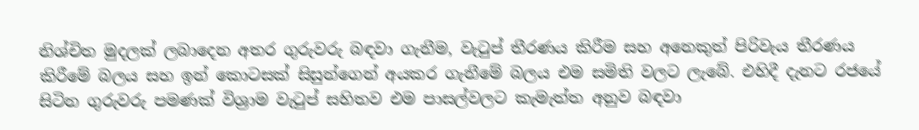නිශ්චිත මුදලක්‌ ලබාදෙන අතර ගුරුවරු බඳවා ගැනීම, වැටුප් තීරණය කිරීම සහ අනෙකුත් පිරිවැය තීරණය කිරීමේ බලය සහ ඉන් කොටසක්‌ සිසුන්ගෙන් අයකර ගැනීමේ බලය එම සමිති වලට ලැබේ. එහිදී දැනට රජයේ සිටින ගුරුවරු පමණක්‌ විශ්‍රාම වැටුප් සහිතව එම පාසල්වලට කැමැත්ත අනුව බඳවා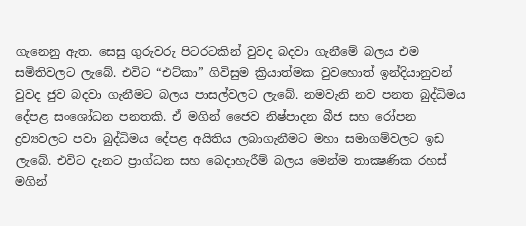ගැනෙනු ඇත. සෙසු ගුරුවරු පිටරටකින් වුවද බදවා ගැනීමේ බලය එම සමිතිවලට ලැබේ. එවිට “එට්‌කා” ගිවිසුම ක්‍රියාත්මක වුවහොත් ඉන්දියානුවන් වුවද ජුව බදවා ගැනීමට බලය පාසල්වලට ලැබේ. නමවැනි නව පනත බුද්ධිමය දේපළ සංශෝධන පනතකි. ඒ මගින් ජෛව නිෂ්පාදන බීජ සහ රෝපන ද්‍රව්‍යවලට පවා බුද්ධිමය දේපළ අයිතිය ලබාගැනීමට මහා සමාගම්වලට ඉඩ ලැබේ. එවිට දැනට ප්‍රාග්ධන සහ බෙදාහැරීම් බලය මෙන්ම තාක්‍ෂණික රහස්‌ මගින්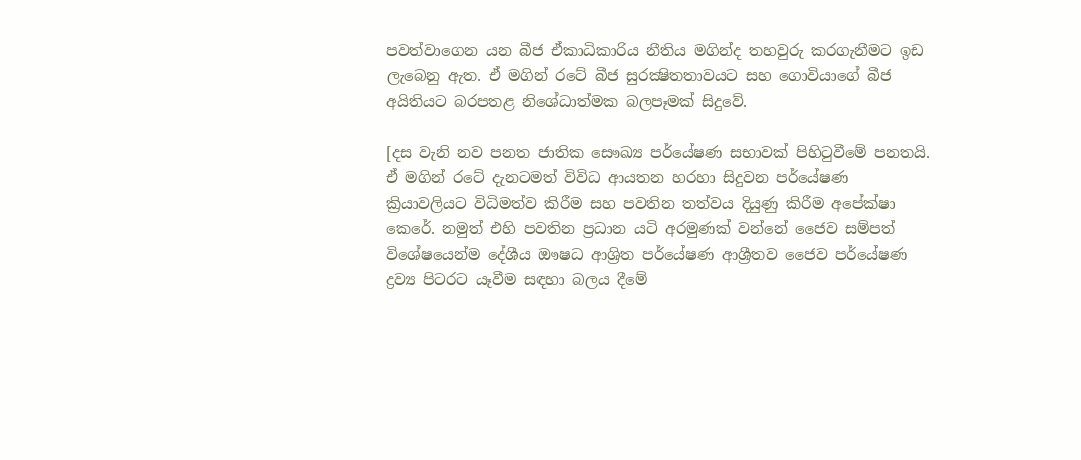පවත්වාගෙන යන බීජ ඒකාධිකාරිය නීතිය මගින්ද තහවුරු කරගැනීමට ඉඩ ලැබෙනු ඇත. ඒ මගින් රටේ බීජ සුරක්‍ෂිතතාවයට සහ ගොවියාගේ බීජ අයිතියට බරපතළ නිශේධාත්මක බලපෑමක්‌ සිදුවේ.

[දස වැනි නව පනත ජාතික සෞඛ්‍ය පර්යේෂණ සභාවක්‌ පිහිටුවීමේ පනතයි. ඒ මගින් රටේ දැනටමත් විවිධ ආයතන හරහා සිදුවන පර්යේෂණ ක්‍රියාවලියට විධිමත්ව කිරීම සහ පවතින තත්වය දියුණු කිරීම අපේක්‌ෂා කෙරේ. නමුත් එහි පවතින ප්‍රධාන යටි අරමුණක්‌ වන්නේ ජෛව සම්පත් විශේෂයෙන්ම දේශීය ඖෂධ ආශ්‍රිත පර්යේෂණ ආශ්‍රීතව ජෛව පර්යේෂණ ද්‍රව්‍ය පිටරට යෑවීම සඳහා බලය දීමේ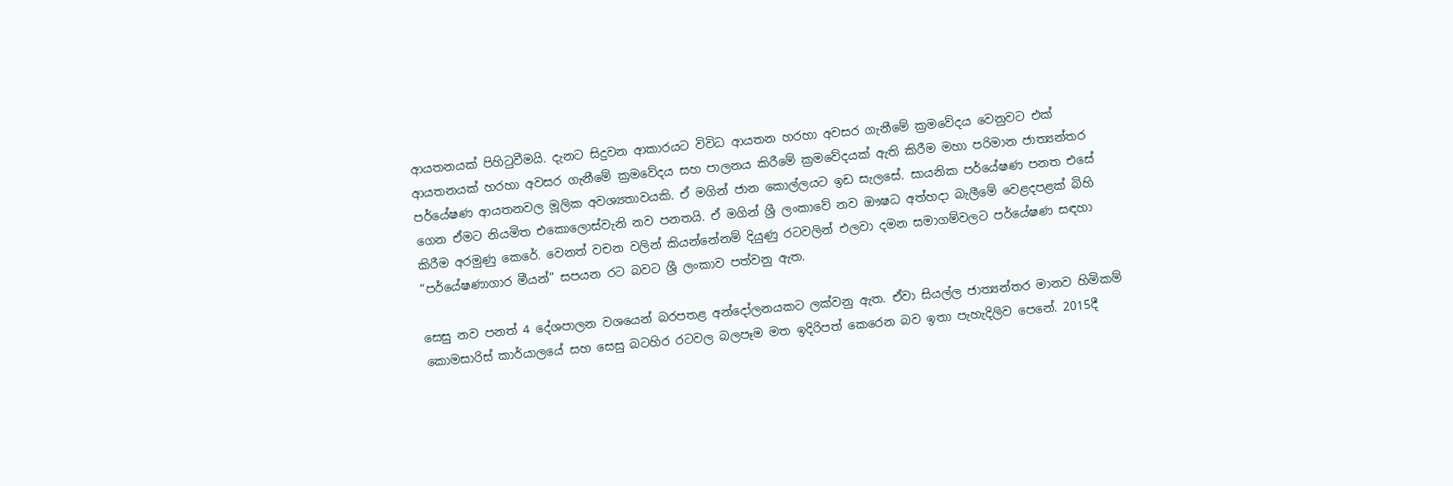ආයතනයක්‌ පිහිටුවීමයි. දැනට සිදුවන ආකාරයට විවිධ ආයතන හරහා අවසර ගැනීමේ ක්‍රමවේදය වෙනුවට එක්‌ ආයතනයක්‌ හරහා අවසර ගැනීමේ ක්‍රමවේදය සහ පාලනය කිරීමේ ක්‍රමවේදයක්‌ ඇති කිරීම මහා පරිමාන ජාත්‍යන්තර පර්යේෂණ ආයතනවල මූලික අවශ්‍යතාවයකි. ඒ මගින් ජාන කොල්ලයට ඉඩ සැලසේ. සායනික පර්යේෂණ පනත එසේ ගෙන ඒමට නියමිත එකොලොස්‌වැනි නව පනතයි. ඒ මගින් ශ්‍රී ලංකාවේ නව ඖෂධ අත්හදා බැලීමේ වෙළදපළක්‌ බිහි කිරීම අරමුණු කෙරේ. වෙනත් වචන වලින් කියන්නේනම් දියුණු රටවලින් එලවා දමන සමාගම්වලට පර්යේෂණ සඳහා “පර්යේෂණාගාර මීයන්” සපයන රට බවට ශ්‍රී ලංකාව පත්වනු ඇත.

සෙසු නව පනත් 4 දේශපාලන වශයෙන් බරපතළ අන්දෝලනයකට ලක්‌වනු ඇත. ඒවා සියල්ල ජාත්‍යන්තර මානව හිමිකම් කොමසාරිස්‌ කාර්යාලයේ සහ සෙසු බටහිර රටවල බලපෑම මත ඉදිරිපත් කෙරෙන බව ඉතා පැහැදිලිව පෙනේ. 2015දී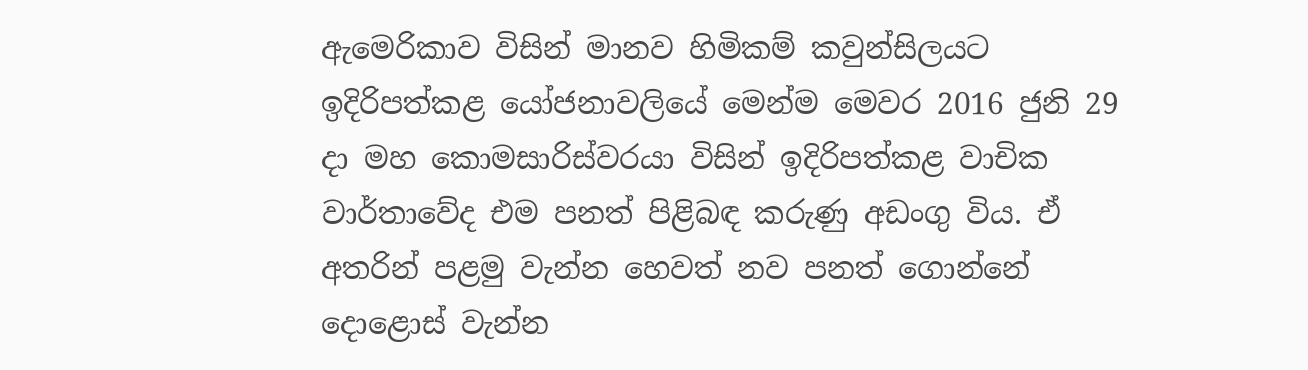ඇමෙරිකාව විසින් මානව හිමිකම් කවුන්සිලයට ඉදිරිපත්කළ යෝජනාවලියේ මෙන්ම මෙවර 2016 ජුනි 29 දා මහ කොමසාරිස්‌වරයා විසින් ඉදිරිපත්කළ වාචික වාර්තාවේද එම පනත් පිළිබඳ කරුණු අඩංගු විය. ඒ අතරින් පළමු වැන්න හෙවත් නව පනත් ගොන්නේ දොළොස්‌ වැන්න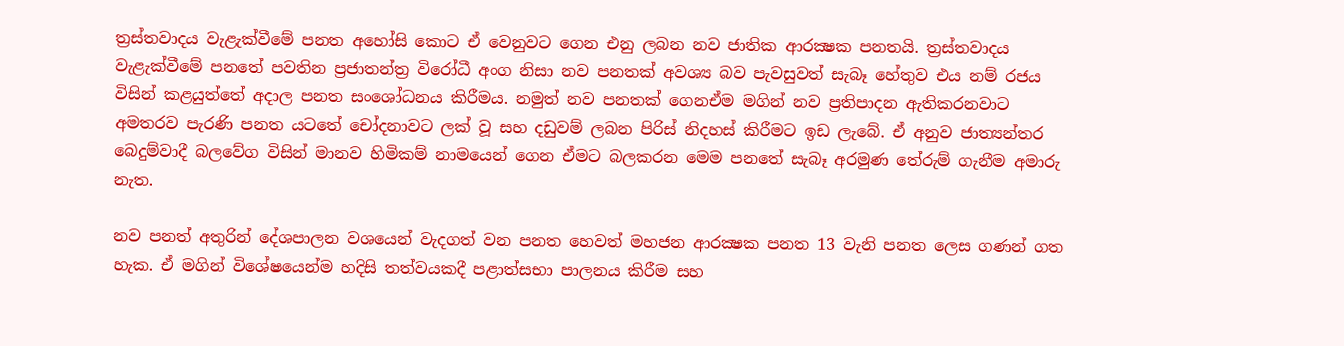ත්‍රස්‌තවාදය වැළැක්‌වීමේ පනත අහෝසි කොට ඒ වෙනුවට ගෙන එනු ලබන නව ජාතික ආරක්‍ෂක පනතයි. ත්‍රස්‌තවාදය වැළැක්‌වීමේ පනතේ පවතින ප්‍රජාතන්ත්‍ර විරෝධී අංග නිසා නව පනතක්‌ අවශ්‍ය බව පැවසුවත් සැබෑ හේතුව එය නම් රජය විසින් කළයුත්තේ අදාල පනත සංශෝධනය කිරීමය. නමුත් නව පනතක්‌ ගෙනඒම මගින් නව ප්‍රතිපාදන ඇතිකරනවාට අමතරව පැරණි පනත යටතේ චෝදනාවට ලක්‌ වූ සහ දඩුවම් ලබන පිරිස්‌ නිදහස්‌ කිරීමට ඉඩ ලැබේ. ඒ අනුව ජාත්‍යන්තර බෙදුම්වාදී බලවේග විසින් මානව හිමිකම් නාමයෙන් ගෙන ඒමට බලකරන මෙම පනතේ සැබෑ අරමුණ තේරුම් ගැනීම අමාරු නැත.

නව පනත් අතුරින් දේශපාලන වශයෙන් වැදගත් වන පනත හෙවත් මහජන ආරක්‍ෂක පනත 13 වැනි පනත ලෙස ගණන් ගත හැක. ඒ මගින් විශේෂයෙන්ම හදිසි තත්වයකදී පළාත්සභා පාලනය කිරීම සහ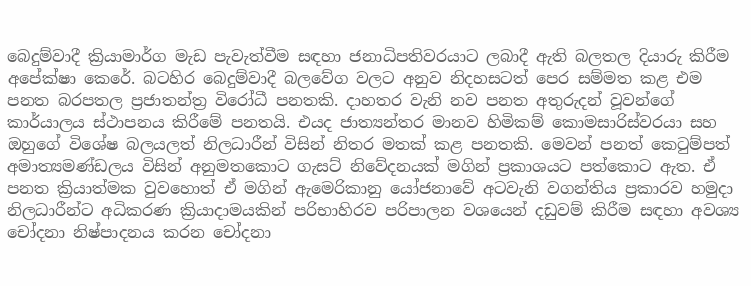බෙදුම්වාදී ක්‍රියාමාර්ග මැඩ පැවැත්වීම සඳහා ජනාධිපතිවරයාට ලබාදී ඇති බලතල දියාරු කිරීම අපේක්‌ෂා කෙරේ. බටහිර බෙදුම්වාදී බලවේග වලට අනුව නිදහසටත් පෙර සම්මත කළ එම පනත බරපතල ප්‍රජාතන්ත්‍ර විරෝධී පනතකි. දාහතර වැනි නව පනත අතුරුදන් වූවන්ගේ කාර්යාලය ස්‌ථාපනය කිරීමේ පනතයි. එයද ජාත්‍යන්තර මානව හිමිකම් කොමසාරිස්‌වරයා සහ ඔහුගේ විශේෂ බලයලත් නිලධාරීන් විසින් නිතර මතක්‌ කළ පනතකි. මෙවන් පනත් කෙටුම්පත් අමාත්‍යමණ්‌ඩලය විසින් අනුමතකොට ගැසට්‌ නිවේදනයක්‌ මගින් ප්‍රකාශයට පත්කොට ඇත. ඒ පනත ක්‍රියාත්මක වුවහොත් ඒ මගින් ඇමෙරිකානු යෝජනාවේ අටවැනි වගන්තිය ප්‍රකාරව හමුදා නිලධාරීන්ට අධිකරණ ක්‍රියාදාමයකින් පරිභාහිරව පරිපාලන වශයෙන් දඩුවම් කිරීම සඳහා අවශ්‍ය චෝදනා නිෂ්පාදනය කරන චෝදනා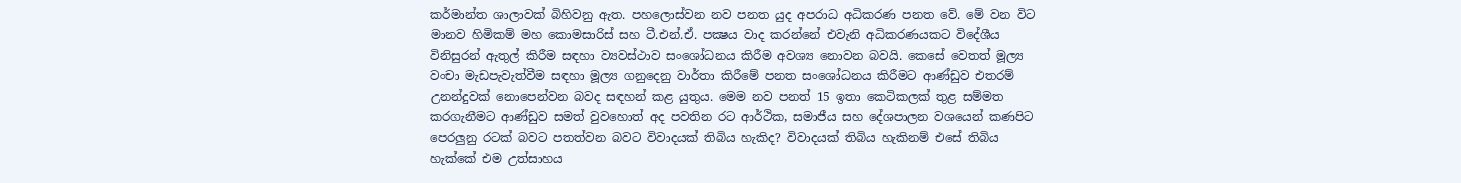කර්මාන්ත ශාලාවක්‌ බිහිවනු ඇත. පහලොස්‌වන නව පනත යුද අපරාධ අධිකරණ පනත වේ. මේ වන විට මානව හිමිකම් මහ කොමසාරිස්‌ සහ ටී.එන්.ඒ. පක්‍ෂය වාද කරන්නේ එවැනි අධිකරණයකට විදේශීය විනිසුරන් ඇතුල් කිරීම සඳහා ව්‍යවස්‌ථාව සංශෝධනය කිරීම අවශ්‍ය නොවන බවයි. කෙසේ වෙතත් මූල්‍ය වංචා මැඩපැවැත්වීම සඳහා මූල්‍ය ගනුදෙනු වාර්තා කිරීමේ පනත සංශෝධනය කිරීමට ආණ්‌ඩුව එතරම් උනන්දුවක්‌ නොපෙන්වන බවද සඳහන් කළ යුතුය. මෙම නව පනත් 15 ඉතා කෙටිකලක්‌ තුළ සම්මත කරගැනීමට ආණ්‌ඩුව සමත් වුවහොත් අද පවතින රට ආර්ථික, සමාජීය සහ දේශපාලන වශයෙන් කණපිට පෙරලුනු රටක්‌ බවට පතත්වන බවට විවාදයක්‌ තිබිය හැකිද? විවාදයක්‌ තිබිය හැකිනම් එසේ තිබිය හැක්‌කේ එම උත්සාහය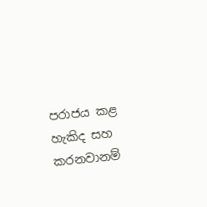පරාජය කළ හැකිද සහ කරනවානම්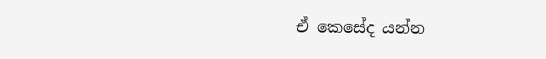ඒ කෙසේද යන්න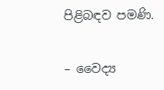පිළිබඳව පමණි.

– වෛද්‍ය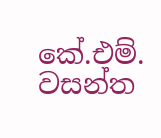කේ.එම්. වසන්ත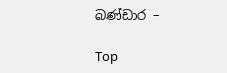බණ්‌ඩාර –

Top